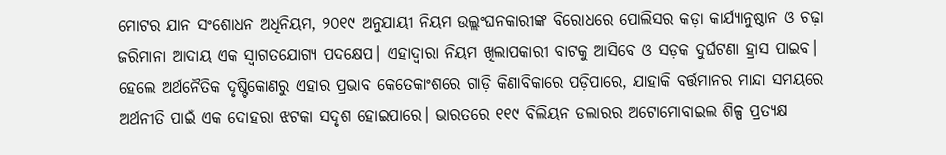ମୋଟର ଯାନ ସଂଶୋଧନ ଅଧିନିୟମ, ୨୦୧୯ ଅନୁଯାୟୀ ନିୟମ ଉଲ୍ଲଂଘନକାରୀଙ୍କ ବିରୋଧରେ ପୋଲିସର କଡ଼ା କାର୍ଯ୍ୟାନୁଷ୍ଠାନ ଓ ଚଢ଼ା ଜରିମାନା ଆଦାୟ ଏକ ସ୍ବାଗତଯୋଗ୍ୟ ପଦକ୍ଷେପ। ଏହାଦ୍ୱାରା ନିୟମ ଖିଲାପକାରୀ ବାଟକୁ ଆସିବେ ଓ ସଡ଼କ ଦୁର୍ଘଟଣା ହ୍ରାସ ପାଇବ। ହେଲେ ଅର୍ଥନୈତିକ ଦୃଷ୍ଟିକୋଣରୁ ଏହାର ପ୍ରଭାବ କେତେକାଂଶରେ ଗାଡ଼ି କିଣାବିକାରେ ପଡ଼ିପାରେ, ଯାହାକି ବର୍ତ୍ତମାନର ମାନ୍ଦା ସମୟରେ ଅର୍ଥନୀତି ପାଇଁ ଏକ ଦୋହରା ଝଟକା ସଦୃଶ ହୋଇପାରେ। ଭାରତରେ ୧୧୯ ବିଲିୟନ ଡଲାରର ଅଟୋମୋବାଇଲ ଶିଳ୍ପ ପ୍ରତ୍ୟକ୍ଷ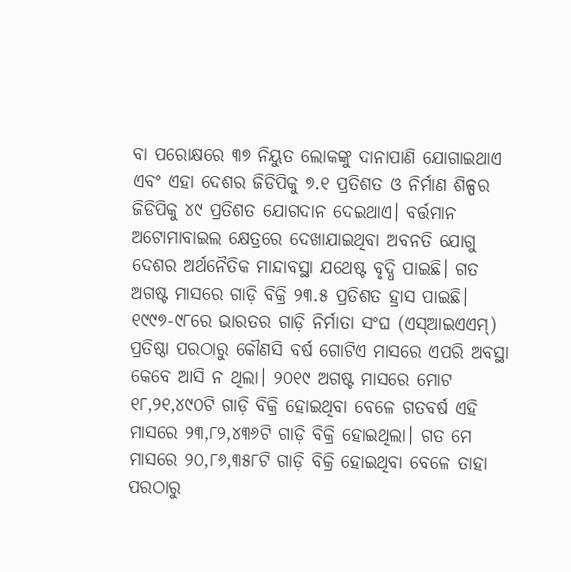ବା ପରୋକ୍ଷରେ ୩୭ ନିୟୁତ ଲୋକଙ୍କୁ ଦାନାପାଣି ଯୋଗାଇଥାଏ ଏବଂ ଏହା ଦେଶର ଜିଡିପିକୁ ୭.୧ ପ୍ରତିଶତ ଓ ନିର୍ମାଣ ଶିଳ୍ପର ଜିଡିପିକୁ ୪୯ ପ୍ରତିଶତ ଯୋଗଦାନ ଦେଇଥାଏ। ବର୍ତ୍ତମାନ ଅଟୋମାବାଇଲ କ୍ଷେତ୍ରରେ ଦେଖାଯାଇଥିବା ଅବନତି ଯୋଗୁ ଦେଶର ଅର୍ଥନୈତିକ ମାନ୍ଦାବସ୍ଥା ଯଥେଷ୍ଟ ବୃଦ୍ଧି ପାଇଛି। ଗତ ଅଗଷ୍ଟ ମାସରେ ଗାଡ଼ି ବିକ୍ରି ୨୩.୫ ପ୍ରତିଶତ ହ୍ରାସ ପାଇଛି। ୧୯୯୭-୯୮ରେ ଭାରତର ଗାଡ଼ି ନିର୍ମାତା ସଂଘ (ଏସ୍ଆଇଏଏମ୍) ପ୍ରତିଷ୍ଠା ପରଠାରୁ କୌଣସି ବର୍ଷ ଗୋଟିଏ ମାସରେ ଏପରି ଅବସ୍ଥା କେବେ ଆସି ନ ଥିଲା। ୨୦୧୯ ଅଗଷ୍ଟ ମାସରେ ମୋଟ ୧୮,୨୧,୪୯୦ଟି ଗାଡ଼ି ବିକ୍ରି ହୋଇଥିବା ବେଳେ ଗତବର୍ଷ ଏହି ମାସରେ ୨୩,୮୨,୪୩୬ଟି ଗାଡ଼ି ବିକ୍ରି ହୋଇଥିଲା। ଗତ ମେ ମାସରେ ୨୦,୮୬,୩୫୮ଟି ଗାଡ଼ି ବିକ୍ରି ହୋଇଥିବା ବେଳେ ତାହା ପରଠାରୁ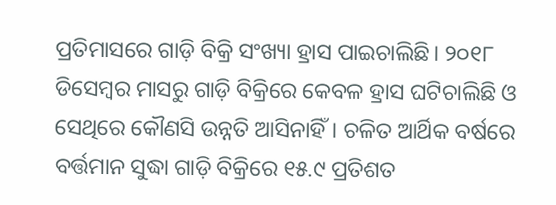ପ୍ରତିମାସରେ ଗାଡ଼ି ବିକ୍ରି ସଂଖ୍ୟା ହ୍ରାସ ପାଇଚାଲିଛି। ୨୦୧୮ ଡିସେମ୍ବର ମାସରୁ ଗାଡ଼ି ବିକ୍ରିରେ କେବଳ ହ୍ରାସ ଘଟିଚାଲିଛି ଓ ସେଥିରେ କୌଣସି ଉନ୍ନତି ଆସିନାହିଁ। ଚଳିତ ଆର୍ଥିକ ବର୍ଷରେ ବର୍ତ୍ତମାନ ସୁଦ୍ଧା ଗାଡ଼ି ବିକ୍ରିରେ ୧୫.୯ ପ୍ରତିଶତ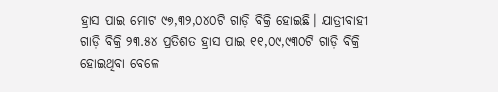ହ୍ରାସ ପାଇ ମୋଟ ୯୭,୩୨,୦୪୦ଟି ଗାଡ଼ି ବିକ୍ରି ହୋଇଛି। ଯାତ୍ରୀବାହୀ ଗାଡ଼ି ବିକ୍ରି ୨୩.୫୪ ପ୍ରତିଶତ ହ୍ରାସ ପାଇ ୧୧,୦୯,୯୩୦ଟି ଗାଡ଼ି ବିକ୍ରି ହୋଇଥିବା ବେଳେ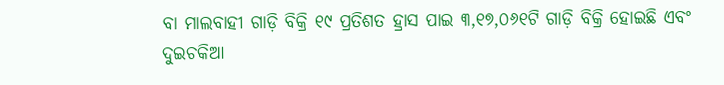ବା ମାଲବାହୀ ଗାଡ଼ି ବିକ୍ରି ୧୯ ପ୍ରତିଶତ ହ୍ରାସ ପାଇ ୩,୧୭,୦୬୧ଟି ଗାଡ଼ି ବିକ୍ରି ହୋଇଛି ଏବଂ ଦୁଇଚକିଆ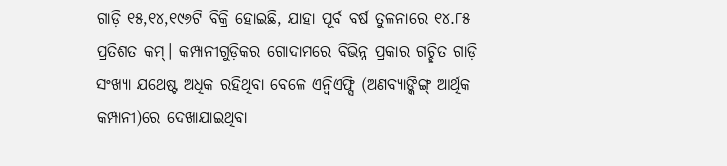ଗାଡ଼ି ୧୫,୧୪,୧୯୬ଟି ବିକ୍ରି ହୋଇଛି, ଯାହା ପୂର୍ବ ବର୍ଷ ତୁଳନାରେ ୧୪.୮୫ ପ୍ରତିଶତ କମ୍। କମ୍ପାନୀଗୁଡ଼ିକର ଗୋଦାମରେ ବିଭିନ୍ନ ପ୍ରକାର ଗଚ୍ଛିତ ଗାଡ଼ି ସଂଖ୍ୟା ଯଥେଷ୍ଟ ଅଧିକ ରହିଥିବା ବେଳେ ଏନ୍ବିଏଫ୍ସି (ଅଣବ୍ୟାଙ୍କିଙ୍ଗ୍ ଆର୍ଥିକ କମ୍ପାନୀ)ରେ ଦେଖାଯାଇଥିବା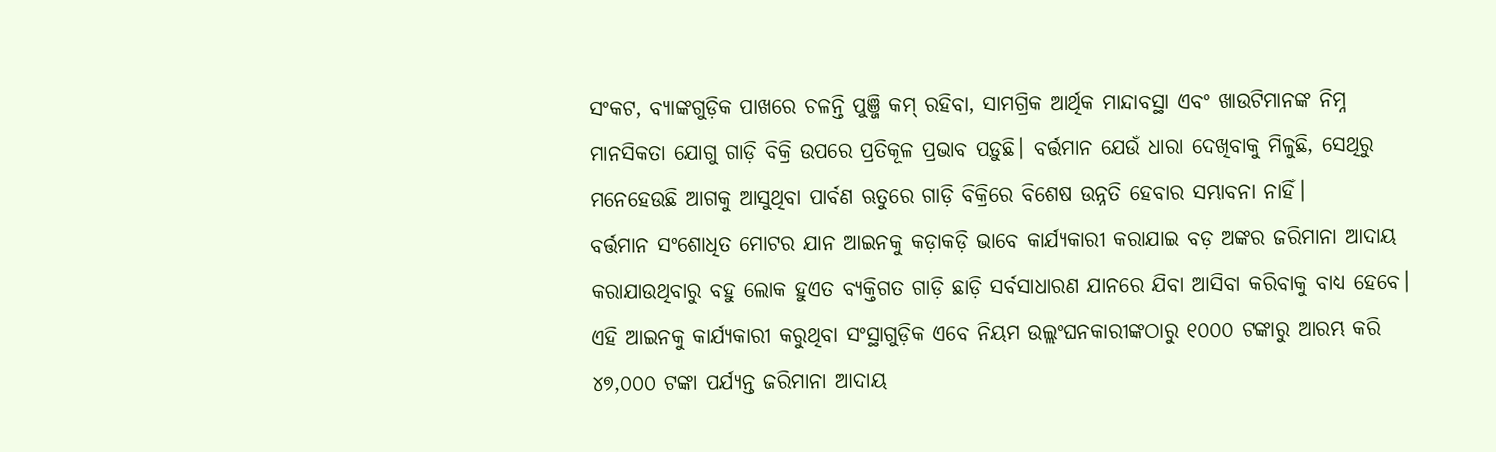ସଂକଟ, ବ୍ୟାଙ୍କଗୁଡ଼ିକ ପାଖରେ ଚଳନ୍ତି ପୁଞ୍ଜି କମ୍ ରହିବା, ସାମଗ୍ରିକ ଆର୍ଥିକ ମାନ୍ଦାବସ୍ଥା ଏବଂ ଖାଉଟିମାନଙ୍କ ନିମ୍ନ ମାନସିକତା ଯୋଗୁ ଗାଡ଼ି ବିକ୍ରି ଉପରେ ପ୍ରତିକୂଳ ପ୍ରଭାବ ପଡ଼ୁଛି। ବର୍ତ୍ତମାନ ଯେଉଁ ଧାରା ଦେଖିବାକୁ ମିଳୁଛି, ସେଥିରୁ ମନେହେଉଛି ଆଗକୁ ଆସୁଥିବା ପାର୍ବଣ ଋତୁରେ ଗାଡ଼ି ବିକ୍ରିରେ ବିଶେଷ ଉନ୍ନତି ହେବାର ସମ୍ଭାବନା ନାହିଁ।
ବର୍ତ୍ତମାନ ସଂଶୋଧିତ ମୋଟର ଯାନ ଆଇନକୁ କଡ଼ାକଡ଼ି ଭାବେ କାର୍ଯ୍ୟକାରୀ କରାଯାଇ ବଡ଼ ଅଙ୍କର ଜରିମାନା ଆଦାୟ କରାଯାଉଥିବାରୁ ବହୁ ଲୋକ ହୁଏତ ବ୍ୟକ୍ତିଗତ ଗାଡ଼ି ଛାଡ଼ି ସର୍ବସାଧାରଣ ଯାନରେ ଯିବା ଆସିବା କରିବାକୁ ବାଧ୍ୟ ହେବେ। ଏହି ଆଇନକୁ କାର୍ଯ୍ୟକାରୀ କରୁଥିବା ସଂସ୍ଥାଗୁଡ଼ିକ ଏବେ ନିୟମ ଉଲ୍ଲଂଘନକାରୀଙ୍କଠାରୁ ୧୦୦୦ ଟଙ୍କାରୁ ଆରମ୍ଭ କରି ୪୭,୦୦୦ ଟଙ୍କା ପର୍ଯ୍ୟନ୍ତ ଜରିମାନା ଆଦାୟ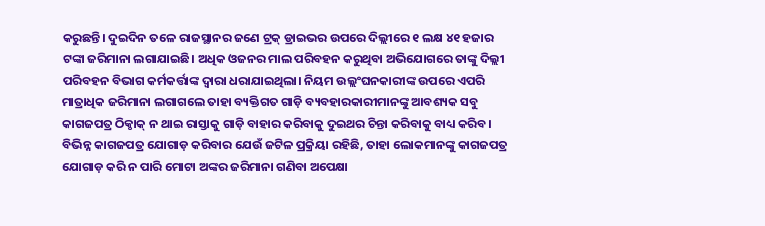କରୁଛନ୍ତି। ଦୁଇଦିନ ତଳେ ରାଜସ୍ଥାନର ଜଣେ ଟ୍ରକ୍ ଡ୍ରାଇଭର ଉପରେ ଦିଲ୍ଲୀରେ ୧ ଲକ୍ଷ ୪୧ ହଜାର ଟଙ୍କା ଜରିମାନା ଲଗାଯାଇଛି। ଅଧିକ ଓଜନର ମାଲ ପରିବହନ କରୁଥିବା ଅଭିଯୋଗରେ ତାଙ୍କୁ ଦିଲ୍ଲୀ ପରିବହନ ବିଭାଗ କର୍ମକର୍ତ୍ତାଙ୍କ ଦ୍ୱାରା ଧରାଯାଇଥିଲା। ନିୟମ ଉଲ୍ଲଂଘନକାରୀଙ୍କ ଉପରେ ଏପରି ମାତ୍ରାଧିକ ଜରିମାନା ଲଗାଗଲେ ତାହା ବ୍ୟକ୍ତିଗତ ଗାଡ଼ି ବ୍ୟବହାରକାରୀମାନଙ୍କୁ ଆବଶ୍ୟକ ସବୁ କାଗଜପତ୍ର ଠିକ୍ଠାକ୍ ନ ଥାଇ ରାସ୍ତାକୁ ଗାଡ଼ି ବାହାର କରିବାକୁ ଦୁଇଥର ଚିନ୍ତା କରିବାକୁ ବାଧ୍ୟ କରିବ। ବିଭିନ୍ନ କାଗଜପତ୍ର ଯୋଗାଡ଼ କରିବାର ଯେଉଁ ଜଟିଳ ପ୍ରକ୍ରିୟା ରହିଛି, ତାହା ଲୋକମାନଙ୍କୁ କାଗଜପତ୍ର ଯୋଗାଡ଼ କରି ନ ପାରି ମୋଟା ଅଙ୍କର ଜରିମାନା ଗଣିବା ଅପେକ୍ଷା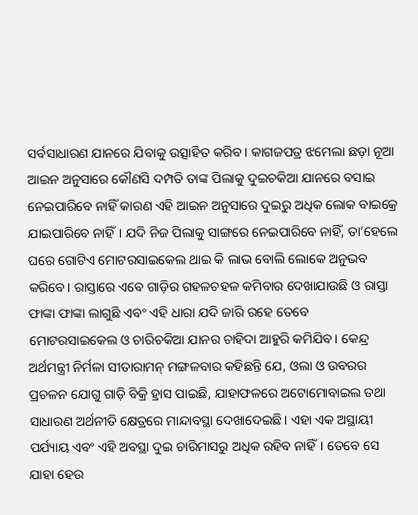ସର୍ବସାଧାରଣ ଯାନରେ ଯିବାକୁ ଉତ୍ସାହିତ କରିବ। କାଗଜପତ୍ର ଝମେଲା ଛଡ଼ା ନୂଆ ଆଇନ ଅନୁସାରେ କୌଣସି ଦମ୍ପତି ତାଙ୍କ ପିଲାକୁ ଦୁଇଚକିଆ ଯାନରେ ବସାଇ ନେଇପାରିବେ ନାହିଁ କାରଣ ଏହି ଆଇନ ଅନୁସାରେ ଦୁଇରୁ ଅଧିକ ଲୋକ ବାଇକ୍ରେ ଯାଇପାରିବେ ନାହିଁ। ଯଦି ନିଜ ପିଲାକୁ ସାଙ୍ଗରେ ନେଇପାରିବେ ନାହିଁ, ତା’ହେଲେ ଘରେ ଗୋଟିଏ ମୋଟରସାଇକେଲ ଥାଇ କି ଲାଭ ବୋଲି ଲୋକେ ଅନୁଭବ କରିବେ। ରାସ୍ତାରେ ଏବେ ଗାଡ଼ିର ଗହଳଚହଳ କମିବାର ଦେଖାଯାଉଛି ଓ ରାସ୍ତା ଫାଙ୍କା ଫାଙ୍କା ଲାଗୁଛି ଏବଂ ଏହି ଧାରା ଯଦି ଜାରି ରହେ ତେବେ ମୋଟରସାଇକେଲ ଓ ଚାରିଚକିଆ ଯାନର ଚାହିଦା ଆହୁରି କମିଯିବ। କେନ୍ଦ୍ର ଅର୍ଥମନ୍ତ୍ରୀ ନିର୍ମଳା ସୀତାରାମନ୍ ମଙ୍ଗଳବାର କହିଛନ୍ତି ଯେ, ଓଲା ଓ ଉବରର ପ୍ରଚଳନ ଯୋଗୁ ଗାଡ଼ି ବିକ୍ରି ହ୍ରାସ ପାଇଛି, ଯାହାଫଳରେ ଅଟୋମୋବାଇଲ ତଥା ସାଧାରଣ ଅର୍ଥନୀତି କ୍ଷେତ୍ରରେ ମାନ୍ଦାବସ୍ଥା ଦେଖାଦେଇଛି। ଏହା ଏକ ଅସ୍ଥାୟୀ ପର୍ଯ୍ୟାୟ ଏବଂ ଏହି ଅବସ୍ଥା ଦୁଇ ଚାରିମାସରୁ ଅଧିକ ରହିବ ନାହିଁ। ତେବେ ସେ ଯାହା ହେଉ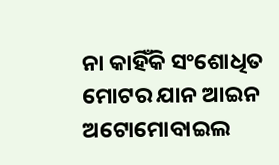ନା କାହିଁକି ସଂଶୋଧିତ ମୋଟର ଯାନ ଆଇନ ଅଟୋମୋବାଇଲ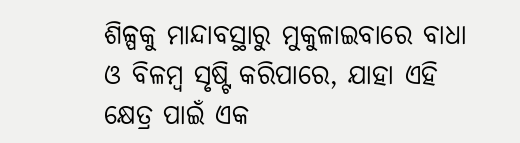ଶିଳ୍ପକୁ ମାନ୍ଦାବସ୍ଥାରୁ ମୁକୁଳାଇବାରେ ବାଧା ଓ ବିଳମ୍ବ ସୃଷ୍ଟି କରିପାରେ, ଯାହା ଏହି କ୍ଷେତ୍ର ପାଇଁ ଏକ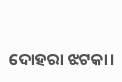ଦୋହରା ଝଟକା।